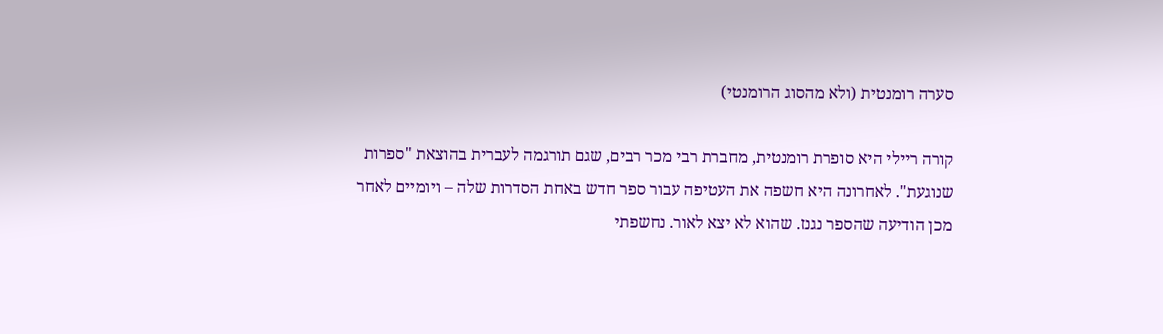סערה רומנטית (ולא מהסוג הרומנטי)

קורה ריילי היא סופרת רומנטית, מחברת רבי מכר רבים, שגם תורגמה לעברית בהוצאת "ספרות שנוגעת". לאחרונה היא חשפה את העטיפה עבור ספר חדש באחת הסדרות שלה – ויומיים לאחר מכן הודיעה שהספר נגנז. שהוא לא יצא לאור. נחשפתי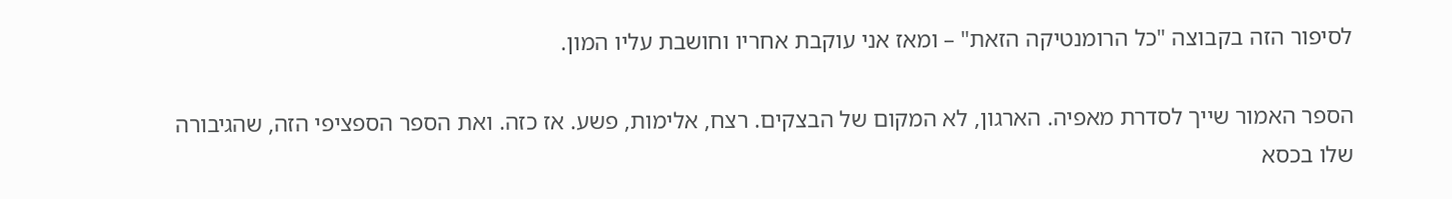לסיפור הזה בקבוצה "כל הרומנטיקה הזאת" – ומאז אני עוקבת אחריו וחושבת עליו המון.

הספר האמור שייך לסדרת מאפיה. הארגון, לא המקום של הבצקים. רצח, אלימות, פשע. אז כזה. ואת הספר הספציפי הזה, שהגיבורה שלו בכסא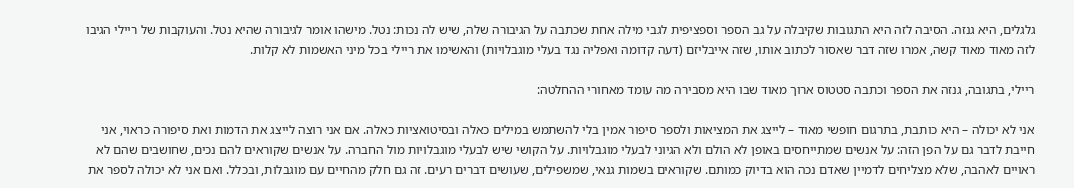גלגלים, היא גנזה. הסיבה לזה היא התגובות שקיבלה על גב הספר וספציפית לגבי מילה אחת שכתבה על הגיבורה שלה, שיש לה נכות: נטל. מישהו אומר לגיבורה שהיא נטל. והעוקבות של ריילי הגיבו לזה מאוד מאוד קשה, אמרו שזה דבר שאסור לכתוב אותו, שזה אייבליזם (דעה קדומה ואפליה נגד בעלי מוגבלויות) והאשימו את ריילי בכל מיני האשמות לא קלות.

ריילי, בתגובה, גנזה את הספר וכתבה סטטוס ארוך מאוד שבו היא מסבירה מה עומד מאחורי ההחלטה:

אני לא יכולה – היא כותבת, בתרגום חופשי מאוד – לייצג את המציאות ולספר סיפור אמין בלי להשתמש במילים כאלה ובסיטואציות כאלה. אם אני רוצה לייצג את הדמות ואת סיפורה כראוי, אני חייבת לדבר גם על הפן הזה: על אנשים שמתייחסים באופן לא הולם ולא הגיוני לבעלי מוגבלויות. על הקושי שיש לבעלי מוגבלויות מול החברה. על אנשים שקוראים להם נכים, שחושבים שהם לא ראויים לאהבה, שלא מצליחים לדמיין שאדם נכה הוא בדיוק כמותם. שקוראים בשמות גנאי, שמשפילים, שעושים דברים רעים. זה גם חלק מהחיים עם מוגבלות, ובכלל. ואם אני לא יכולה לספר את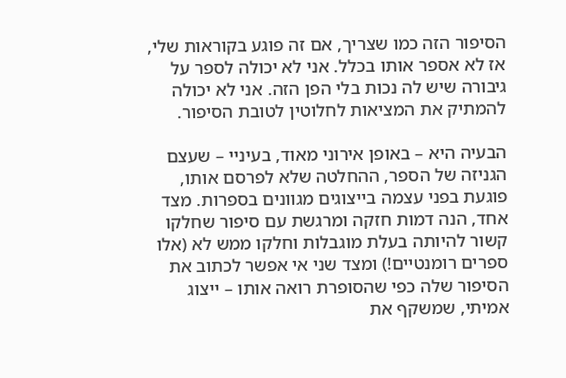הסיפור הזה כמו שצריך, אם זה פוגע בקוראות שלי, אז לא אספר אותו בכלל. אני לא יכולה לספר על גיבורה שיש לה נכות בלי הפן הזה. אני לא יכולה להמתיק את המציאות לחלוטין לטובת הסיפור.

הבעיה היא – באופן אירוני מאוד, בעיניי – שעצם הגניזה של הספר, ההחלטה שלא לפרסם אותו, פוגעת בפני עצמה בייצוגים מגוונים בספרות. מצד אחד, הנה דמות חזקה ומרגשת עם סיפור שחלקו קשור להיותה בעלת מוגבלות וחלקו ממש לא (אלו ספרים רומנטיים!) ומצד שני אי אפשר לכתוב את הסיפור שלה כפי שהסופרת רואה אותו – ייצוג אמיתי, שמשקף את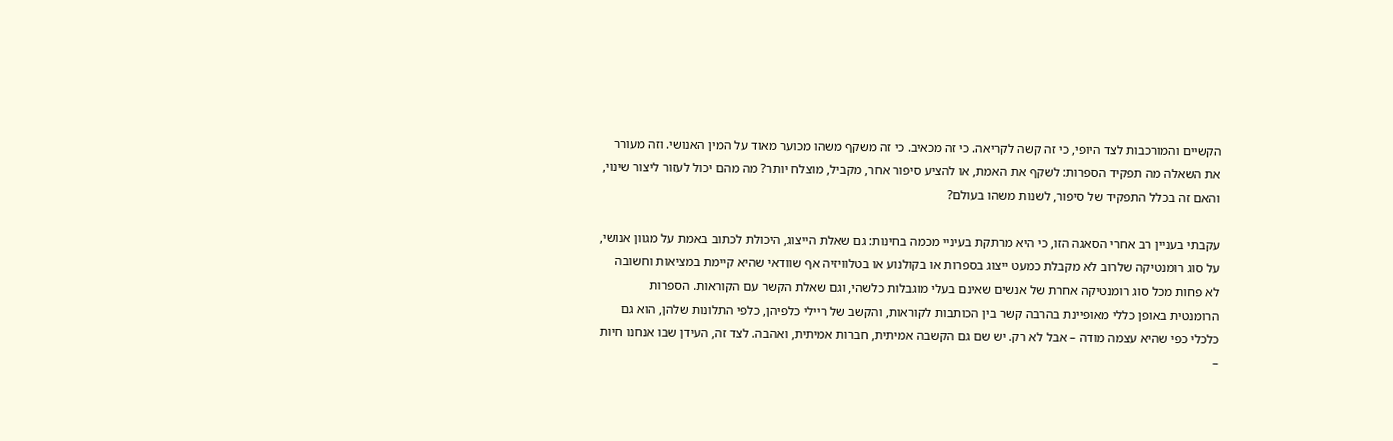הקשיים והמורכבות לצד היופי, כי זה קשה לקריאה. כי זה מכאיב. כי זה משקף משהו מכוער מאוד על המין האנושי. וזה מעורר את השאלה מה תפקיד הספרות: לשקף את האמת, או להציע סיפור אחר, מקביל, מוצלח יותר? מה מהם יכול לעזור ליצור שינוי, והאם זה בכלל התפקיד של סיפור, לשנות משהו בעולם?

עקבתי בעניין רב אחרי הסאגה הזו, כי היא מרתקת בעיניי מכמה בחינות: גם שאלת הייצוג, היכולת לכתוב באמת על מגוון אנושי, על סוג רומנטיקה שלרוב לא מקבלת כמעט ייצוג בספרות או בקולנוע או בטלוויזיה אף שוודאי שהיא קיימת במציאות וחשובה לא פחות מכל סוג רומנטיקה אחרת של אנשים שאינם בעלי מוגבלות כלשהי, וגם שאלת הקשר עם הקוראות. הספרות הרומנטית באופן כללי מאופיינת בהרבה קשר בין הכותבות לקוראות, והקשב של ריילי כלפיהן, כלפי התלונות שלהן, הוא גם כלכלי כפי שהיא עצמה מודה – אבל לא רק. יש שם גם הקשבה אמיתית, חברות אמיתית, ואהבה. לצד זה, העידן שבו אנחנו חיות –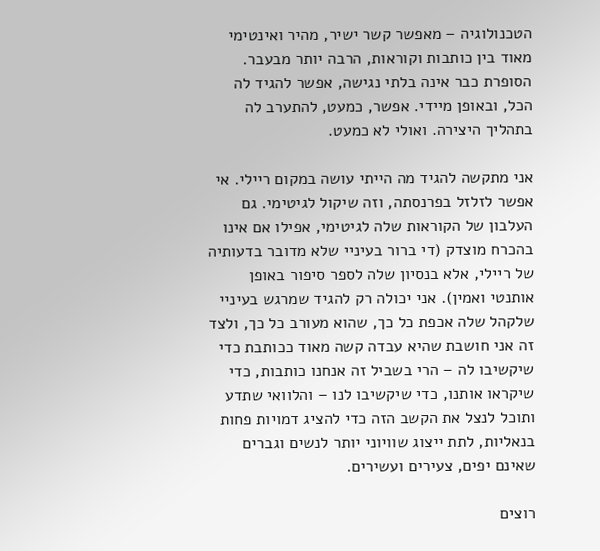הטכנולוגיה – מאפשר קשר ישיר, מהיר ואינטימי מאוד בין כותבות וקוראות, הרבה יותר מבעבר. הסופרת כבר אינה בלתי נגישה, אפשר להגיד לה הכל, ובאופן מיידי. אפשר, כמעט, להתערב לה בתהליך היצירה. ואולי לא כמעט.

אני מתקשה להגיד מה הייתי עושה במקום ריילי. אי אפשר לזלזל בפרנסתה, וזה שיקול לגיטימי. גם העלבון של הקוראות שלה לגיטימי, אפילו אם אינו בהכרח מוצדק (די ברור בעיניי שלא מדובר בדעותיה של ריילי, אלא בנסיון שלה לספר סיפור באופן אותנטי ואמין). אני יכולה רק להגיד שמרגש בעיניי שלקהל שלה אכפת כל כך, שהוא מעורב כל כך, ולצד זה אני חושבת שהיא עבדה קשה מאוד ככותבת כדי שיקשיבו לה – הרי בשביל זה אנחנו כותבות, כדי שיקראו אותנו, כדי שיקשיבו לנו – והלוואי שתדע ותוכל לנצל את הקשב הזה כדי להציג דמויות פחות בנאליות, לתת ייצוג שוויוני יותר לנשים וגברים שאינם יפים, צעירים ועשירים.

רוצים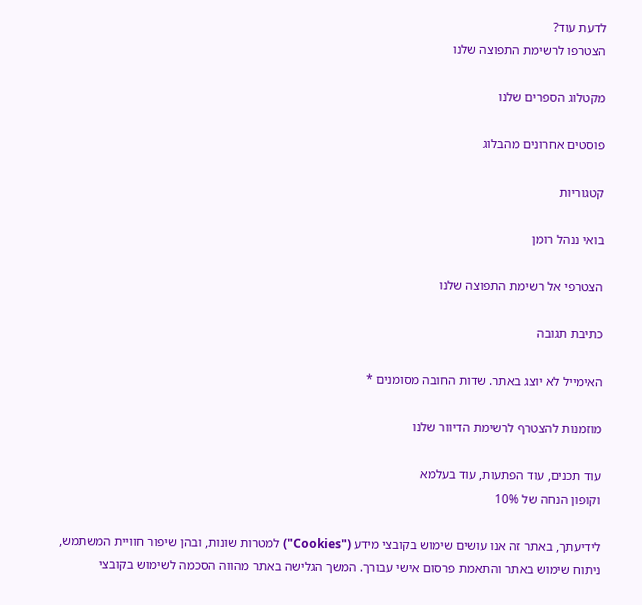לדעת עוד?
הצטרפו לרשימת התפוצה שלנו

מקטלוג הספרים שלנו

פוסטים אחרונים מהבלוג

קטגוריות

בואי ננהל רומן

הצטרפי אל רשימת התפוצה שלנו

כתיבת תגובה

האימייל לא יוצג באתר. שדות החובה מסומנים *

מוזמנות להצטרף לרשימת הדיוור שלנו

עוד תכנים, עוד הפתעות, עוד בעלמא
וקופון הנחה של 10%

לידיעתך, באתר זה אנו עושים שימוש בקובצי מידע ("Cookies") למטרות שונות, ובהן שיפור חוויית המשתמש, ניתוח שימוש באתר והתאמת פרסום אישי עבורך. המשך הגלישה באתר מהווה הסכמה לשימוש בקובצי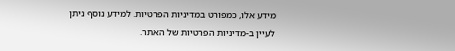מידע אלו, כמפורט במדיניות הפרטיות. למידע נוסף ניתן לעיין ב-מדיניות הפרטיות של האתר.